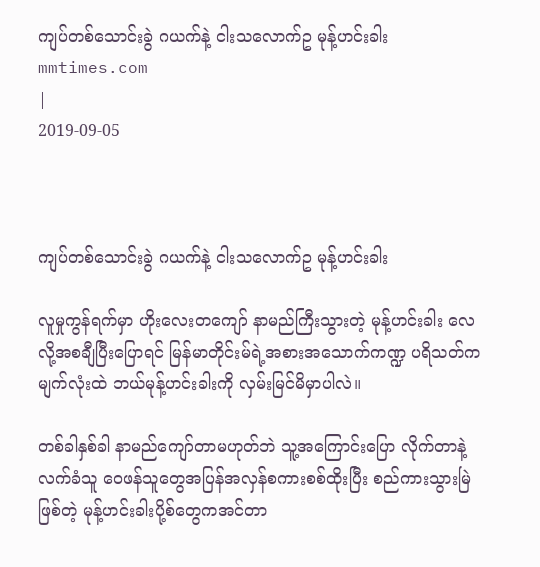ကျပ်တစ်သောင်းခွဲ ဂယက်နဲ့ ငါးသလောက်ဥ မုန့်ဟင်းခါး
mmtimes.com
|
2019-09-05



ကျပ်တစ်သောင်းခွဲ ဂယက်နဲ့ ငါးသလောက်ဥ မုန့်ဟင်းခါး

လူမှုကွန်ရက်မှာ ဟိုးလေးတကျော် နာမည်ကြီးသွားတဲ့ မုန့်ဟင်းခါး လေလို့အစချီပြီးပြောရင် မြန်မာတိုင်းမ်ရဲ့အစားအသောက်ကဏ္ဍ ပရိသတ်က မျက်လုံးထဲ ဘယ်မုန့်ဟင်းခါးကို လှမ်းမြင်မိမှာပါလဲ။

တစ်ခါနှစ်ခါ နာမည်ကျော်တာမဟုတ်ဘဲ သူ့အကြောင်းပြော လိုက်တာနဲ့ လက်ခံသူ ဝေဖန်သူတွေအပြန်အလှန်စကားစစ်ထိုးပြီး စည်ကားသွားမြဲဖြစ်တဲ့ မုန့်ဟင်းခါးပို့စ်တွေကအင်တာ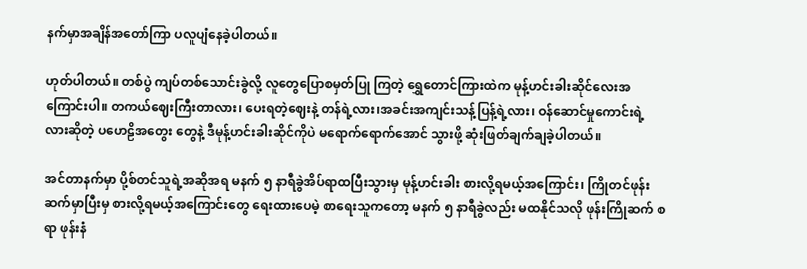နက်မှာအချိန်အတော်ကြာ ပလူပျံနေခဲ့ပါတယ်။

ဟုတ်ပါတယ်။ တစ်ပွဲ ကျပ်တစ်သောင်းခွဲလို့ လူတွေပြောစမှတ်ပြု ကြတဲ့ ရွှေတောင်ကြားထဲက မုန့်ဟင်းခါးဆိုင်လေးအကြောင်းပါ။ တကယ်ဈေးကြီးတာလား၊ ပေးရတဲ့ဈေးနဲ့ တန်ရဲ့လား၊အခင်းအကျင်းသန့်ပြန့်ရဲ့လား၊ ဝန်ဆောင်မှုကောင်းရဲ့လားဆိုတဲ့ ပဟေဠိအတွေး တွေနဲ့ ဒီမုန့်ဟင်းခါးဆိုင်ကိုပဲ မရောက်ရောက်အောင် သွားဖို့ ဆုံးဖြတ်ချက်ချခဲ့ပါတယ်။

အင်တာနက်မှာ ပို့စ်တင်သူရဲ့အဆိုအရ မနက် ၅ နာရီခွဲအိပ်ရာထပြီးသွားမှ မုန့်ဟင်းခါး စားလို့ရမယ့်အကြောင်း၊ ကြိုတင်ဖုန်းဆက်မှာပြီးမှ စားလို့ရမယ့်အကြောင်းတွေ ရေးထားပေမဲ့ စာရေးသူကတော့ မနက် ၅ နာရီခွဲလည်း မထနိုင်သလို ဖုန်းကြိုဆက် စရာ ဖုန်းနံ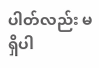ပါတ်လည်း မရှိပါ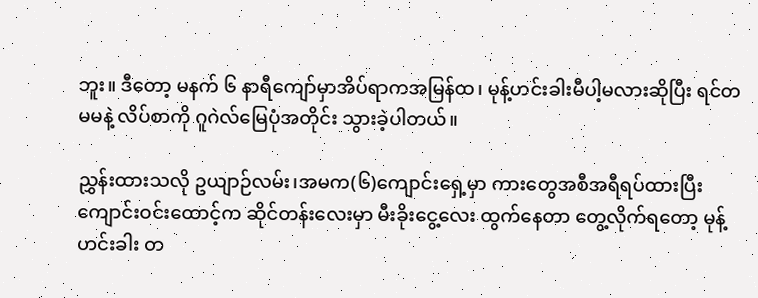ဘူး။ ဒီတော့ မနက် ၆ နာရီကျော်မှာအိပ်ရာကအမြန်ထ၊ မုန့်ဟင်းခါးမီပါ့မလားဆိုပြီး ရင်တမမနဲ့ လိပ်စာကို ဂူဂဲလ်မြေပုံအတိုင်း သွားခဲ့ပါတယ်။

ညွှန်းထားသလို ဥယျာဉ်လမ်း၊အမက(၆)ကျောင်းရှေ့မှာ ကားတွေအစီအရီရပ်ထားပြီး ကျောင်းဝင်းထောင့်က ဆိုင်တန်းလေးမှာ မီးခိုးငွေ့လေး ထွက်နေတာ တွေ့လိုက်ရတော့ မုန့်ဟင်းခါး တ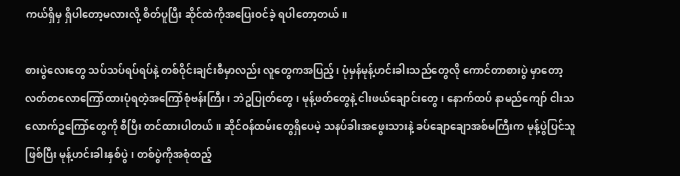ကယ်ရှိမှ ရှိပါတော့မလားလို့ စိတ်ပူပြီး ဆိုင်ထဲကိုအပြေးဝင်ခဲ့ ရပါတော့တယ်။

စားပွဲလေးတွေ သပ်သပ်ရပ်ရပ်နဲ့ တစ်ဝိုင်းချင်းစီမှာလည်း လူတွေကအပြည့်၊ ပုံမှန်မုန့်ဟင်းခါးသည်တွေလို ကောင်တာစားပွဲ မှာတော့ လတ်တလောကြော်ထားပုံရတဲ့အကြော်စုံဗန်းကြီး၊ ဘဲဥပြုတ်တွေ၊ မုန့်ဖတ်တွေနဲ့ ငါးဖယ်ချောင်းတွေ၊ နောက်ထပ် နာမည်ကျော် ငါးသလောက်ဥကြော်တွေကို စီပြီး တင်ထားပါတယ်။ ဆိုင်ဝန်ထမ်းတွေရှိပေမဲ့ သနပ်ခါးအဖွေးသားနဲ့ ခပ်ချောချောအစ်မကြီးက မုန့်ပွဲပြင်သူဖြစ်ပြီး မုန့်ဟင်းခါးနှစ်ပွဲ၊ တစ်ပွဲကိုအစုံထည့်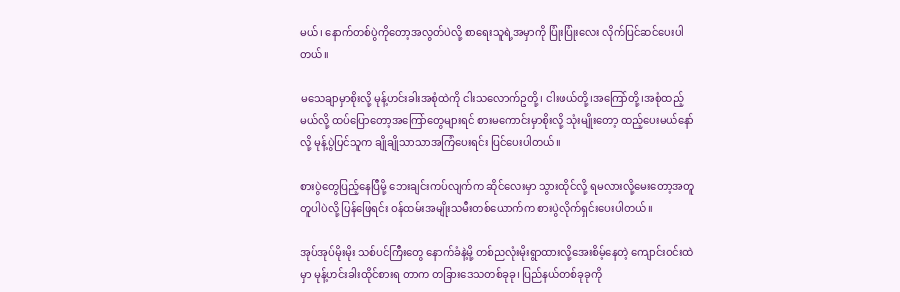မယ်၊ နောက်တစ်ပွဲကိုတော့အလွတ်ပဲလို့ စာရေးသူရဲ့အမှာကို ပြုံးပြုံးလေး လိုက်ပြင်ဆင်ပေးပါတယ်။

မသေချာမှာစိုးလို့ မုန့်ဟင်းခါးအစုံထဲကို ငါးသလောက်ဥတို့၊ ငါးဖယ်တို့၊အကြော်တို့၊အစုံထည့်မယ်လို့ ထပ်ပြောတော့အကြော်တွေများရင် စားမကောင်းမှာစိုးလို့ သုံးမျိုးတော့ ထည့်ပေးမယ်နော်လို့ မုန့်ပွဲပြင်သူက ချိုချိုသာသာအကြံပေးရင်း ပြင်ပေးပါတယ်။

စားပွဲတွေပြည့်နေပြီမို့ ဘေးချင်းကပ်လျက်က ဆိုင်လေးမှာ သွားထိုင်လို့ ရမလားလို့မေးတော့အတူတူပါပဲလို့ ပြန်ဖြေရင်း ဝန်ထမ်းအမျိုးသမီးတစ်ယောက်က စားပွဲလိုက်ရှင်းပေးပါတယ်။

အုပ်အုပ်မိုးမိုး သစ်ပင်ကြီးတွေ နောက်ခံနဲ့မို့ တစ်ညလုံးမိုးရွာထားလို့အေးစိမ့်နေတဲ့ ကျောင်းဝင်းထဲမှာ မုန့်ဟင်းခါးထိုင်စားရ တာက တခြားဒေသတစ်ခုခု၊ ပြည်နယ်တစ်ခုခုကို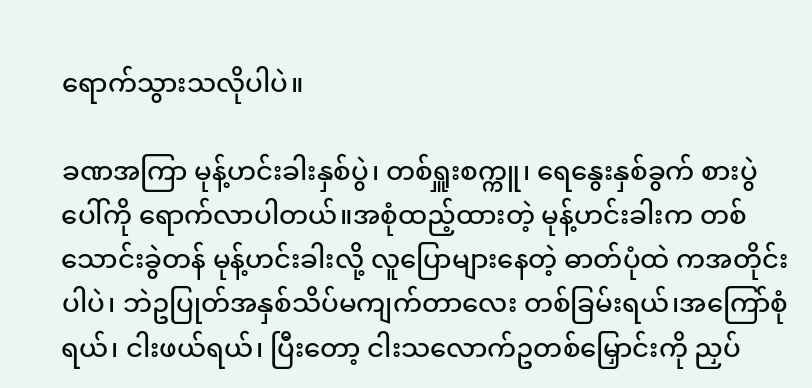ရောက်သွားသလိုပါပဲ။

ခဏအကြာ မုန့်ဟင်းခါးနှစ်ပွဲ၊ တစ်ရှူးစက္ကူ၊ ရေနွေးနှစ်ခွက် စားပွဲပေါ်ကို ရောက်လာပါတယ်။အစုံထည့်ထားတဲ့ မုန့်ဟင်းခါးက တစ်သောင်းခွဲတန် မုန့်ဟင်းခါးလို့ လူပြောများနေတဲ့ ဓာတ်ပုံထဲ ကအတိုင်းပါပဲ၊ ဘဲဥပြုတ်အနှစ်သိပ်မကျက်တာလေး တစ်ခြမ်းရယ်၊အကြော်စုံရယ်၊ ငါးဖယ်ရယ်၊ ပြီးတော့ ငါးသလောက်ဥတစ်မြှောင်းကို ညှပ်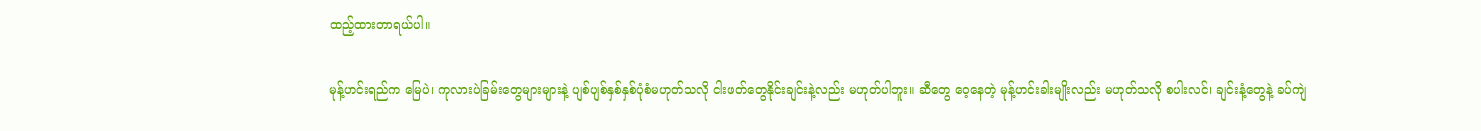ထည့်ထားတာရယ်ပါ။

မုန့်ဟင်းရည်က မြေပဲ၊ ကုလားပဲခြမ်းတွေများများနဲ့ ပျစ်ပျစ်နှစ်နှစ်ပုံစံမဟုတ်သလို ငါးဖတ်တွေနိုင်းချင်းနဲ့လည်း မဟုတ်ပါဘူး။ ဆီတွေ ဝေ့နေတဲ့ မုန့်ဟင်းခါးမျိုးလည်း မဟုတ်သလို စပါးလင်၊ ချင်းနံ့တွေနဲ့ ခပ်ကျဲ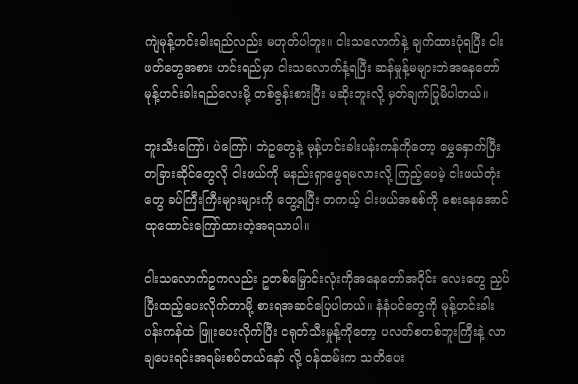ကျဲမုန့်ဟင်းခါးရည်လည်း မဟုတ်ပါဘူး။ ငါးသလောက်နဲ့ ချက်ထားပုံရပြီး ငါးဖတ်တွေအစား ဟင်းရည်မှာ ငါးသလောက်နံ့ရပြီး ဆန်မှုန့်မများဘဲအနေတော်မုန့်ဟင်းခါးရည်လေးမို့ တစ်ဇွန်းစားပြီး မဆိုးဘူးလို့ မှတ်ချက်ပြုမိပါတယ်။

ဘူးသီးကြော်၊ ပဲကြော်၊ ဘဲဥတွေနဲ့ မုန့်ဟင်းခါးပန်းကန်ကိုတော့ မွှေနှောက်ပြီး တခြားဆိုင်တွေလို ငါးဖယ်ကို မနည်းရှာဖွေရမလားလို့ ကြည့်ပေမဲ့ ငါးဖယ်တုံးတွေ ခပ်ကြီးကြီးများများကို တွေ့ရပြီး တကယ့် ငါးဖယ်အစစ်ကို စေးနေအောင် ထုထောင်းကြော်ထားတဲ့အရသာပါ။

ငါးသလောက်ဥကလည်း ဥတစ်မြှောင်းလုံးကိုအနေတော်အဝိုင်း လေးတွေ ညှပ်ပြီးထည့်ပေးလိုက်တာမို့ စားရအဆင်ပြေပါတယ်။ နံနံပင်တွေကို မုန့်ဟင်းခါးပန်းကန်ထဲ ဖြူးပေးလိုက်ပြီး ငရုတ်သီးမှုန့်ကိုတော့ ပလတ်စတစ်ဘူးကြီးနဲ့ လာချပေးရင်းအရမ်းစပ်တယ်နော် လို့ ဝန်ထမ်းက သတိပေး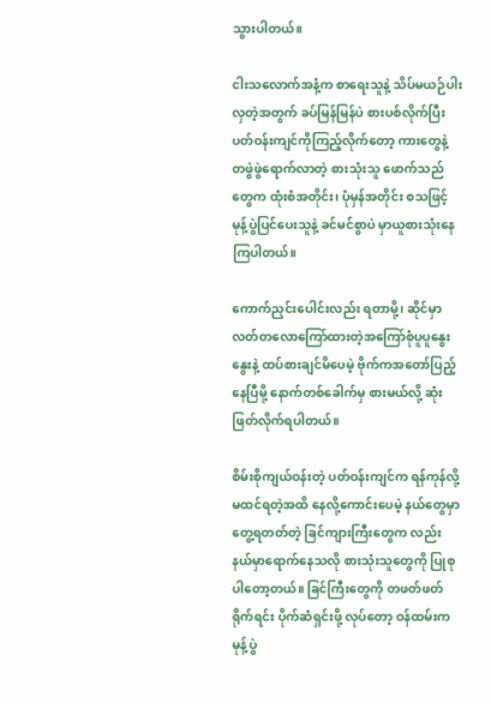သွားပါတယ်။

ငါးသလောက်အနံ့က စာရေးသူနဲ့ သိပ်မယဉ်ပါးလှတဲ့အတွက် ခပ်မြန်မြန်ပဲ စားပစ်လိုက်ပြီး ပတ်ဝန်းကျင်ကိုကြည့်လိုက်တော့ ကားတွေနဲ့ တဖွဲဖွဲရောက်လာတဲ့ စားသုံးသူ ဖောက်သည်တွေက ထုံးစံအတိုင်း၊ ပုံမှန်အတိုင်း စသဖြင့် မုန့်ပွဲပြင်ပေးသူနဲ့ ခင်မင်စွာပဲ မှာယူစားသုံးနေကြပါတယ်။

ကောက်ညှင်းပေါင်းလည်း ရတာမို့၊ ဆိုင်မှာ လတ်တလောကြော်ထားတဲ့အကြော်စုံပူပူနွေးနွေးနဲ့ ထပ်စားချင်မိပေမဲ့ ဗိုက်ကအတော်ပြည့်နေပြီမို့ နောက်တစ်ခေါက်မှ စားမယ်လို့ ဆုံးဖြတ်လိုက်ရပါတယ်။

စိမ်းစိုကျယ်ဝန်းတဲ့ ပတ်ဝန်းကျင်က ရန်ကုန်လို့မထင်ရတဲ့အထိ နေလို့ကောင်းပေမဲ့ နယ်တွေမှာ တွေ့ရတတ်တဲ့ ခြင်ကျားကြီးတွေက လည်း နယ်မှာရောက်နေသလို စားသုံးသူတွေကို ပြုစုပါတော့တယ်။ ခြင်ကြီးတွေကို တဖတ်ဖတ်ရိုက်ရင်း ပိုက်ဆံရှင်းဖို့ လုပ်တော့ ဝန်ထမ်းက မုန့်ပွဲ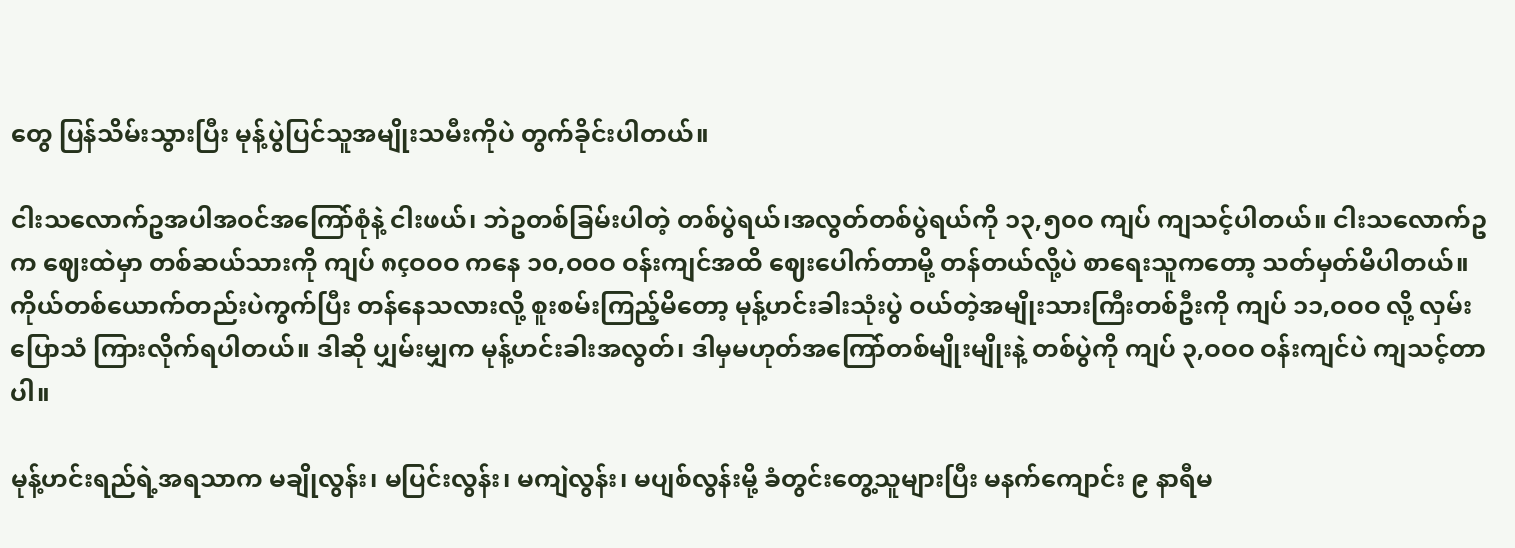တွေ ပြန်သိမ်းသွားပြီး မုန့်ပွဲပြင်သူအမျိုးသမီးကိုပဲ တွက်ခိုင်းပါတယ်။

ငါးသလောက်ဥအပါအဝင်အကြော်စုံနဲ့ ငါးဖယ်၊ ဘဲဥတစ်ခြမ်းပါတဲ့ တစ်ပွဲရယ်၊အလွတ်တစ်ပွဲရယ်ကို ၁၃,၅၀ဝ ကျပ် ကျသင့်ပါတယ်။ ငါးသလောက်ဥက ဈေးထဲမှာ တစ်ဆယ်သားကို ကျပ် ၈çဝဝဝ ကနေ ၁၀,ဝဝဝ ဝန်းကျင်အထိ ဈေးပေါက်တာမို့ တန်တယ်လို့ပဲ စာရေးသူကတော့ သတ်မှတ်မိပါတယ်။ ကိုယ်တစ်ယောက်တည်းပဲကွက်ပြီး တန်နေသလားလို့ စူးစမ်းကြည့်မိတော့ မုန့်ဟင်းခါးသုံးပွဲ ဝယ်တဲ့အမျိုးသားကြီးတစ်ဦးကို ကျပ် ၁၁,ဝဝဝ လို့ လှမ်းပြောသံ ကြားလိုက်ရပါတယ်။ ဒါဆို ပျှမ်းမျှက မုန့်ဟင်းခါးအလွတ်၊ ဒါမှမဟုတ်အကြော်တစ်မျိုးမျိုးနဲ့ တစ်ပွဲကို ကျပ် ၃,ဝဝဝ ဝန်းကျင်ပဲ ကျသင့်တာပါ။

မုန့်ဟင်းရည်ရဲ့အရသာက မချိုလွန်း၊ မပြင်းလွန်း၊ မကျဲလွန်း၊ မပျစ်လွန်းမို့ ခံတွင်းတွေ့သူများပြီး မနက်ကျောင်း ၉ နာရီမ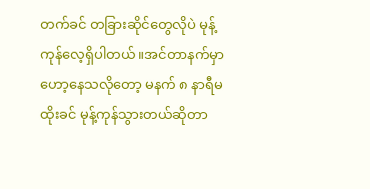တက်ခင် တခြားဆိုင်တွေလိုပဲ မုန့်ကုန်လေ့ရှိပါတယ်။အင်တာနက်မှာ ဟော့နေသလိုတော့ မနက် ၈ နာရီမထိုးခင် မုန့်ကုန်သွားတယ်ဆိုတာ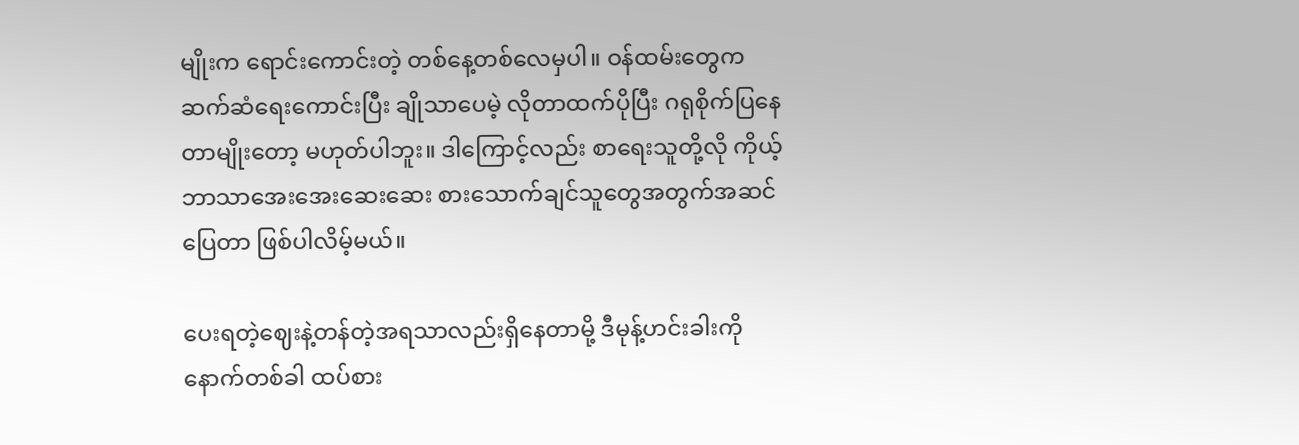မျိုးက ရောင်းကောင်းတဲ့ တစ်နေ့တစ်လေမှပါ။ ဝန်ထမ်းတွေက ဆက်ဆံရေးကောင်းပြီး ချိုသာပေမဲ့ လိုတာထက်ပိုပြီး ဂရုစိုက်ပြနေတာမျိုးတော့ မဟုတ်ပါဘူး။ ဒါကြောင့်လည်း စာရေးသူတို့လို ကိုယ့်ဘာသာအေးအေးဆေးဆေး စားသောက်ချင်သူတွေအတွက်အဆင်ပြေတာ ဖြစ်ပါလိမ့်မယ်။

ပေးရတဲ့ဈေးနဲ့တန်တဲ့အရသာလည်းရှိနေတာမို့ ဒီမုန့်ဟင်းခါးကို နောက်တစ်ခါ ထပ်စား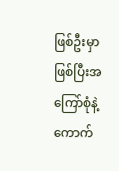ဖြစ်ဦးမှာဖြစ်ပြီးအကြော်စုံနဲ့ ကောက်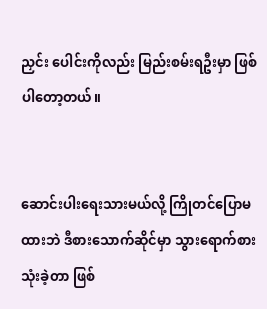ညှင်း ပေါင်းကိုလည်း မြည်းစမ်းရဦးမှာ ဖြစ်ပါတော့တယ်။


ဆောင်းပါးရေးသားမယ်လို့ ကြိုတင်ပြောမထားဘဲ ဒီစားသောက်ဆိုင်မှာ သွားရောက်စားသုံးခဲ့တာ ဖြစ်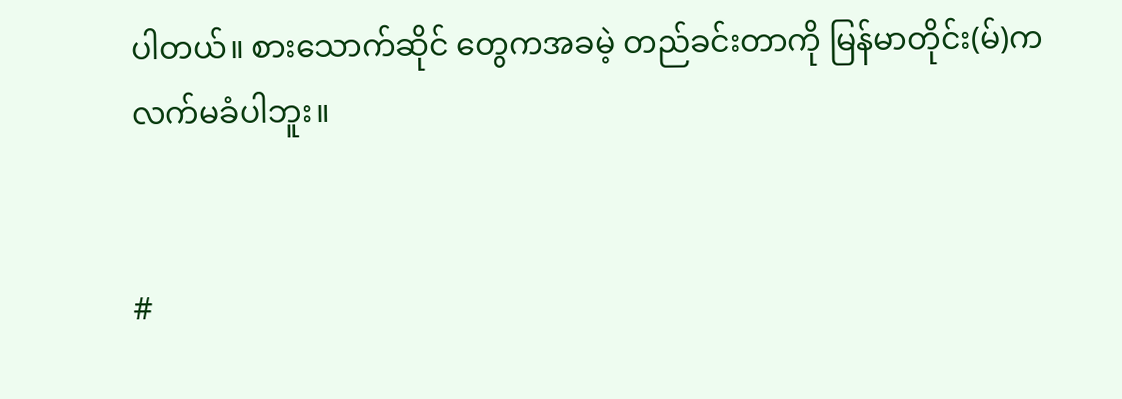ပါတယ်။ စားသောက်ဆိုင် တွေကအခမဲ့ တည်ခင်းတာကို မြန်မာတိုင်း(မ်)က လက်မခံပါဘူး။


#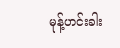မုန့်ဟင်းခါး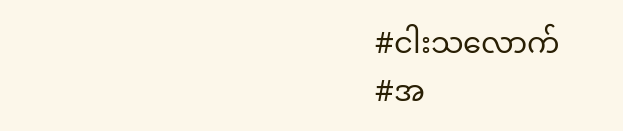#ငါးသလောက်
#အ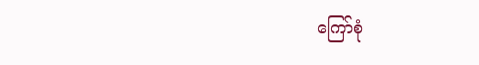ကြော်စုံ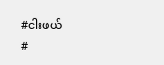#ငါးဖယ်
#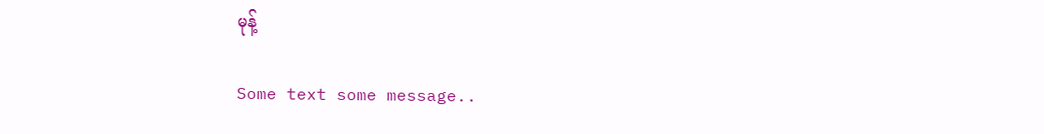မုန့်

Some text some message..